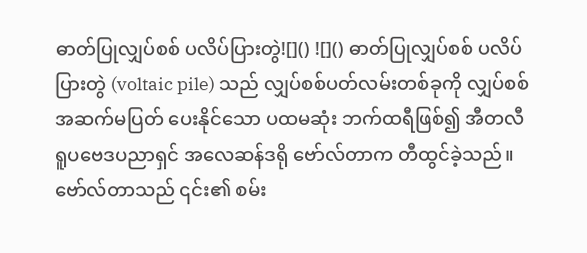ဓာတ်ပြုလျှပ်စစ် ပလိပ်ပြားတွဲ![]() ![]() ဓာတ်ပြုလျှပ်စစ် ပလိပ်ပြားတွဲ (voltaic pile) သည် လျှပ်စစ်ပတ်လမ်းတစ်ခုကို လျှပ်စစ် အဆက်မပြတ် ပေးနိုင်သော ပထမဆုံး ဘက်ထရီဖြစ်၍ အီတလီ ရူပဗေဒပညာရှင် အလေဆန်ဒရို ဗော်လ်တာက တီထွင်ခဲ့သည်။ ဗော်လ်တာသည် ၎င်း၏ စမ်း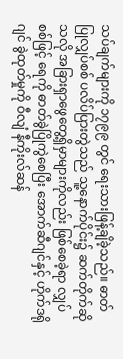သပ်ချက်များကို ၁၇၉၉ တွင် ရေးသားဖြန့်ချိခဲ့သည်။ ဓာတ်ပြုလျှပ်စစ် ပလိပ်ပြားတွဲသည် သူ့နောက်ပိုင်း၌ ဆက်တိုက်ဆိုသလို အခြားရှာဖွေတွေ့ရှိမှာများကိုလည်း ဖြစ်စေခဲ့ရာ လျှပ်စစ်ဖြင့် ရေကို ဓာတ်ခွဲပြိုကွဲစေပြီး အောက်ဆီဂျင်နှင့် ဟိုက်ဒရိုဂျင် ခွဲထုတ်မှုကို ဝီလျံ နီကိုးလ်ဆန်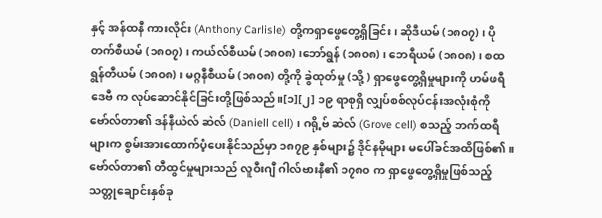နှင့် အန်ထနီ ကားလိုင်း (Anthony Carlisle) တို့ကရှာဖွေတွေ့ရှိခြင်း၊ ဆိုဒီယမ် (၁၈၀၇) ၊ ပိုတက်စီယမ် (၁၈၀၇) ၊ ကယ်လ်စီယမ် (၁၈၀၈) ၊ဘော်ရွန် (၁၈၀၈) ၊ ဘေရီယမ် (၁၈၀၈) ၊ စထရွန်တီယမ် (၁၈၀၈) ၊ မဂ္ဂနီစီယမ် (၁၈၀၈) တို့ကို ခွဲထုတ်မှု (သို့ ) ရှာဖွေတွေ့ရှိမှုများကို ဟမ်ဖရီ ဒေဗီ က လုပ်ဆောင်နိုင်ခြင်းတို့ဖြစ်သည်။[၁][၂] ၁၉ ရာစုရှိ လျှပ်စစ်လုပ်ငန်းအလုံးစုံကို ဗော်လ်တာ၏ ဒန်နီယဲလ် ဆဲလ် (Daniell cell) ၊ ဂရို့ဗ် ဆဲလ် (Grove cell) စသည့် ဘက်ထရီများက စွမ်းအားထောက်ပံ့ပေးနိုင်သည်မှာ ၁၈၇၉ နှစ်များ၌ ဒိုင်နမိုများ မပေါ်ခင်အထိဖြစ်၏ ။ ဗော်လ်တာ၏ တီထွင်မှုများသည် လူဝီးဂျီ ဂါလ်ဗားနီ၏ ၁၇၈၀ က ရှာဖွေတွေ့ရှိမှုဖြစ်သည့် သတ္တုချောင်းနှစ်ခု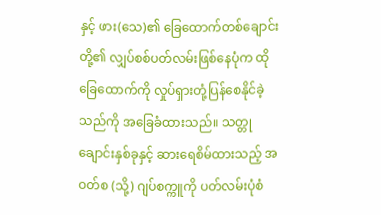နှင့် ဖား(သေ)၏ ခြေထောက်တစ်ချောင်းတို့၏ လျှပ်စစ်ပတ်လမ်းဖြစ်နေပုံက ထိုခြေထောက်ကို လှုပ်ရှားတုံ့ပြန်စေနိုင်ခဲ့သည်ကို အခြေခံထားသည်။ သတ္တုချောင်းနှစ်ခုနှင့် ဆားရေစိမ်ထားသည့် အဝတ်စ (သို့) ဂျပ်စက္ကူကို ပတ်လမ်းပုံစံ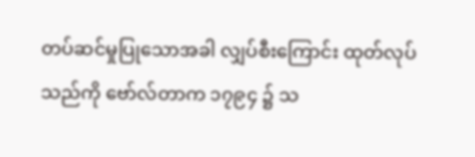တပ်ဆင်မှုပြုသောအခါ လျှပ်စီးကြောင်း ထုတ်လုပ်သည်ကို ဗော်လ်တာက ၁၇၉၄ ၌ သ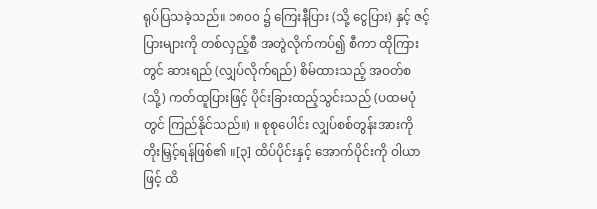ရုပ်ပြသခဲ့သည်။ ၁၈၀၀ ၌ ကြေးနီပြား (သို့ ငွေပြား) နှင့် ဇင့်ပြားများကို တစ်လှည့်စီ အတွဲလိုက်ကပ်၍ စီကာ ထိုကြားတွင် ဆားရည် (လျှပ်လိုက်ရည်) စိမ်ထားသည့် အဝတ်စ (သို့) ကတ်ထူပြားဖြင့် ပိုင်းခြားထည့်သွင်းသည် (ပထမပုံတွင် ကြည်နိုင်သည်။) ။ စုစုပေါင်း လျှပ်စစ်တွန်းအားကို တိုးမြှင့်ရန်ဖြစ်၏ ။[၃] ထိပ်ပိုင်းနှင့် အောက်ပိုင်းကို ဝါယာဖြင့် ထိ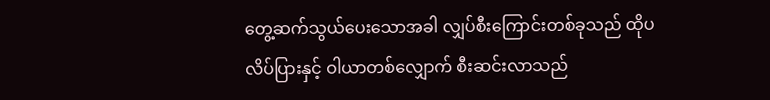တွေ့ဆက်သွယ်ပေးသောအခါ လျှပ်စီးကြောင်းတစ်ခုသည် ထိုပလိပ်ပြားနှင့် ဝါယာတစ်လျှောက် စီးဆင်းလာသည်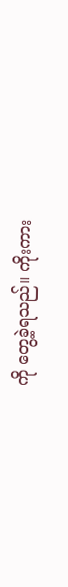ကို တွေ့ခဲ့ရသည်။ ကိုးကား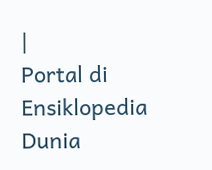|
Portal di Ensiklopedia Dunia